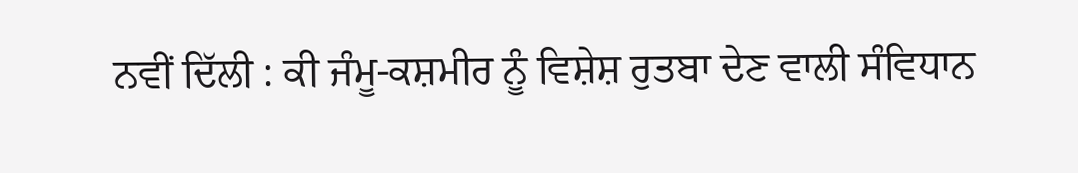ਨਵੀਂ ਦਿੱਲੀ : ਕੀ ਜੰਮੂ-ਕਸ਼ਮੀਰ ਨੂੰ ਵਿਸ਼ੇਸ਼ ਰੁਤਬਾ ਦੇਣ ਵਾਲੀ ਸੰਵਿਧਾਨ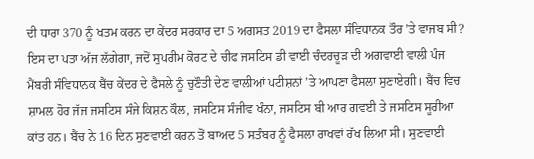ਦੀ ਧਾਰਾ 370 ਨੂੰ ਖਤਮ ਕਰਨ ਦਾ ਕੇਂਦਰ ਸਰਕਾਰ ਦਾ 5 ਅਗਸਤ 2019 ਦਾ ਫੈਸਲਾ ਸੰਵਿਧਾਨਕ ਤੌਰ ’ਤੇ ਵਾਜਬ ਸੀ? ਇਸ ਦਾ ਪਤਾ ਅੱਜ ਲੱਗੇਗਾ, ਜਦੋਂ ਸੁਪਰੀਮ ਕੋਰਟ ਦੇ ਚੀਫ ਜਸਟਿਸ ਡੀ ਵਾਈ ਚੰਦਰਚੂੜ ਦੀ ਅਗਵਾਈ ਵਾਲੀ ਪੰਜ ਮੈਂਬਰੀ ਸੰਵਿਧਾਨਕ ਬੈਂਚ ਕੇਂਦਰ ਦੇ ਫੈਸਲੇ ਨੂੰ ਚੁਣੌਤੀ ਦੇਣ ਵਾਲੀਆਂ ਪਟੀਸ਼ਨਾਂ ’ਤੇ ਆਪਣਾ ਫੈਸਲਾ ਸੁਣਾਏਗੀ। ਬੈਂਚ ਵਿਚ ਸ਼ਾਮਲ ਹੋਰ ਜੱਜ ਜਸਟਿਸ ਸੰਜੇ ਕਿਸ਼ਨ ਕੌਲ, ਜਸਟਿਸ ਸੰਜੀਵ ਖੰਨਾ, ਜਸਟਿਸ ਬੀ ਆਰ ਗਵਈ ਤੇ ਜਸਟਿਸ ਸੂਰੀਆ ਕਾਂਤ ਹਨ। ਬੈਂਚ ਨੇ 16 ਦਿਨ ਸੁਣਵਾਈ ਕਰਨ ਤੋਂ ਬਾਅਦ 5 ਸਤੰਬਰ ਨੂੰ ਫੈਸਲਾ ਰਾਖਵਾਂ ਰੱਖ ਲਿਆ ਸੀ। ਸੁਣਵਾਈ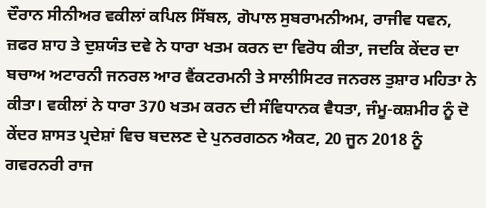ਦੌਰਾਨ ਸੀਨੀਅਰ ਵਕੀਲਾਂ ਕਪਿਲ ਸਿੱਬਲ, ਗੋਪਾਲ ਸੁਬਰਾਮਨੀਅਮ, ਰਾਜੀਵ ਧਵਨ, ਜ਼ਫਰ ਸ਼ਾਹ ਤੇ ਦੁਸ਼ਯੰਤ ਦਵੇ ਨੇ ਧਾਰਾ ਖਤਮ ਕਰਨ ਦਾ ਵਿਰੋਧ ਕੀਤਾ, ਜਦਕਿ ਕੇਂਦਰ ਦਾ ਬਚਾਅ ਅਟਾਰਨੀ ਜਨਰਲ ਆਰ ਵੈਂਕਟਰਮਨੀ ਤੇ ਸਾਲੀਸਿਟਰ ਜਨਰਲ ਤੁਸ਼ਾਰ ਮਹਿਤਾ ਨੇ ਕੀਤਾ। ਵਕੀਲਾਂ ਨੇ ਧਾਰਾ 370 ਖਤਮ ਕਰਨ ਦੀ ਸੰਵਿਧਾਨਕ ਵੈਧਤਾ, ਜੰਮੂ-ਕਸ਼ਮੀਰ ਨੂੰ ਦੋ ਕੇਂਦਰ ਸ਼ਾਸਤ ਪ੍ਰਦੇਸ਼ਾਂ ਵਿਚ ਬਦਲਣ ਦੇ ਪੁਨਰਗਠਨ ਐਕਟ, 20 ਜੂਨ 2018 ਨੂੰ ਗਵਰਨਰੀ ਰਾਜ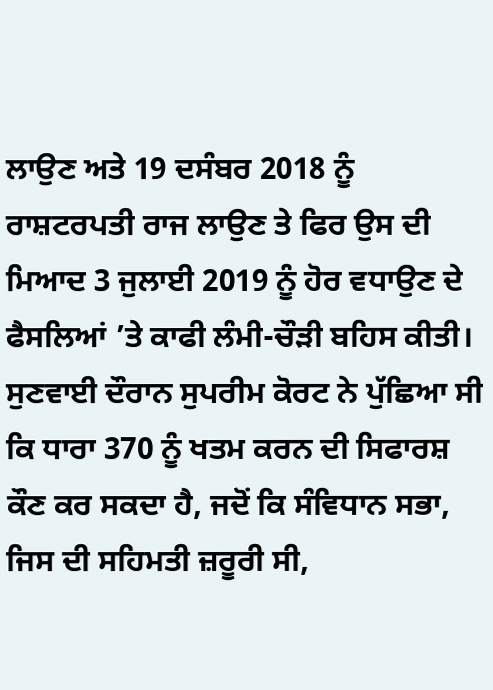ਲਾਉਣ ਅਤੇ 19 ਦਸੰਬਰ 2018 ਨੂੰ ਰਾਸ਼ਟਰਪਤੀ ਰਾਜ ਲਾਉਣ ਤੇ ਫਿਰ ਉਸ ਦੀ ਮਿਆਦ 3 ਜੁਲਾਈ 2019 ਨੂੰ ਹੋਰ ਵਧਾਉਣ ਦੇ ਫੈਸਲਿਆਂ ’ਤੇ ਕਾਫੀ ਲੰਮੀ-ਚੌੜੀ ਬਹਿਸ ਕੀਤੀ। ਸੁਣਵਾਈ ਦੌਰਾਨ ਸੁਪਰੀਮ ਕੋਰਟ ਨੇ ਪੁੱਛਿਆ ਸੀ ਕਿ ਧਾਰਾ 370 ਨੂੰ ਖਤਮ ਕਰਨ ਦੀ ਸਿਫਾਰਸ਼ ਕੌਣ ਕਰ ਸਕਦਾ ਹੈ, ਜਦੋਂ ਕਿ ਸੰਵਿਧਾਨ ਸਭਾ, ਜਿਸ ਦੀ ਸਹਿਮਤੀ ਜ਼ਰੂਰੀ ਸੀ,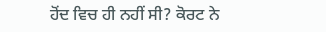ਹੋਂਦ ਵਿਚ ਹੀ ਨਹੀਂ ਸੀ? ਕੋਰਟ ਨੇ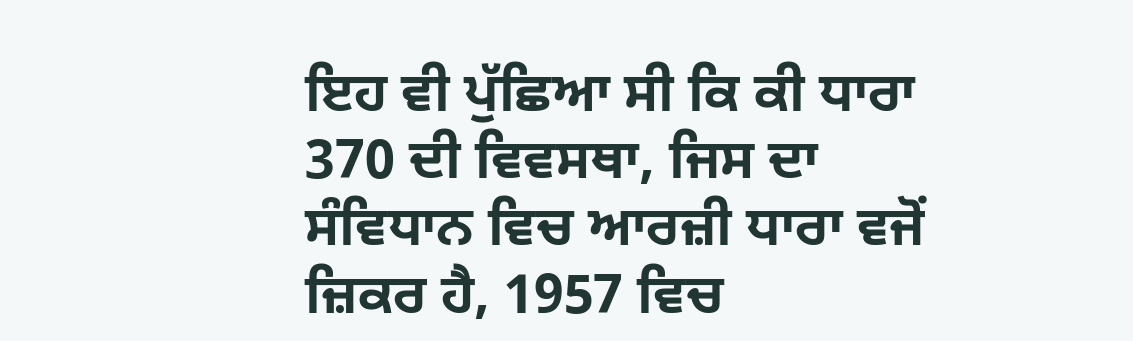ਇਹ ਵੀ ਪੁੱਛਿਆ ਸੀ ਕਿ ਕੀ ਧਾਰਾ 370 ਦੀ ਵਿਵਸਥਾ, ਜਿਸ ਦਾ ਸੰਵਿਧਾਨ ਵਿਚ ਆਰਜ਼ੀ ਧਾਰਾ ਵਜੋਂ ਜ਼ਿਕਰ ਹੈ, 1957 ਵਿਚ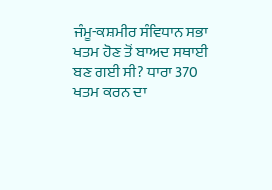ਜੰਮੂ-ਕਸ਼ਮੀਰ ਸੰਵਿਧਾਨ ਸਭਾ ਖਤਮ ਹੋਣ ਤੋਂ ਬਾਅਦ ਸਥਾਈ ਬਣ ਗਈ ਸੀ? ਧਾਰਾ 370 ਖਤਮ ਕਰਨ ਦਾ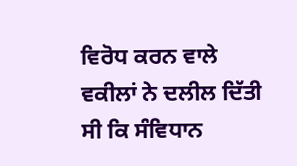ਵਿਰੋਧ ਕਰਨ ਵਾਲੇ ਵਕੀਲਾਂ ਨੇ ਦਲੀਲ ਦਿੱਤੀ ਸੀ ਕਿ ਸੰਵਿਧਾਨ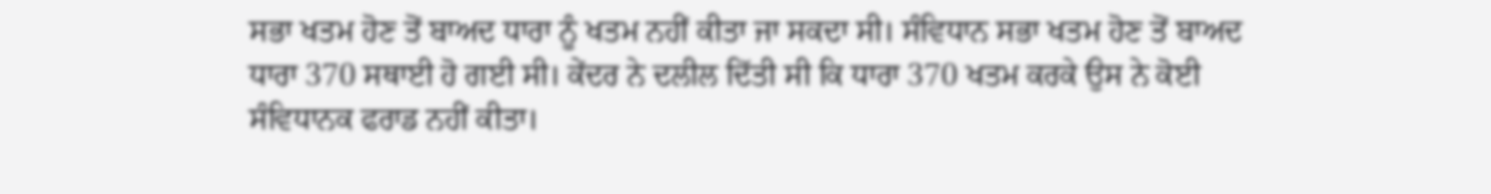ਸਭਾ ਖਤਮ ਹੋਣ ਤੋਂ ਬਾਅਦ ਧਾਰਾ ਨੂੰ ਖਤਮ ਨਹੀਂ ਕੀਤਾ ਜਾ ਸਕਦਾ ਸੀ। ਸੰਵਿਧਾਨ ਸਭਾ ਖਤਮ ਹੋਣ ਤੋਂ ਬਾਅਦ ਧਾਰਾ 370 ਸਥਾਈ ਹੋ ਗਈ ਸੀ। ਕੇਂਦਰ ਨੇ ਦਲੀਲ ਦਿੱਤੀ ਸੀ ਕਿ ਧਾਰਾ 370 ਖਤਮ ਕਰਕੇ ਉਸ ਨੇ ਕੋਈ ਸੰਵਿਧਾਨਕ ਫਰਾਡ ਨਹੀਂ ਕੀਤਾ।